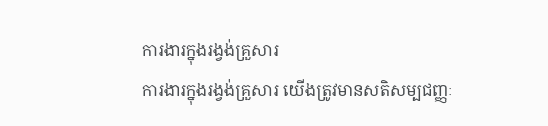ការងារក្នុងរង្វង់គ្រួសារ
ការងារក្នុងរង្វង់គ្រួសារ យើងត្រូវមានសតិសម្បជញ្ញៈ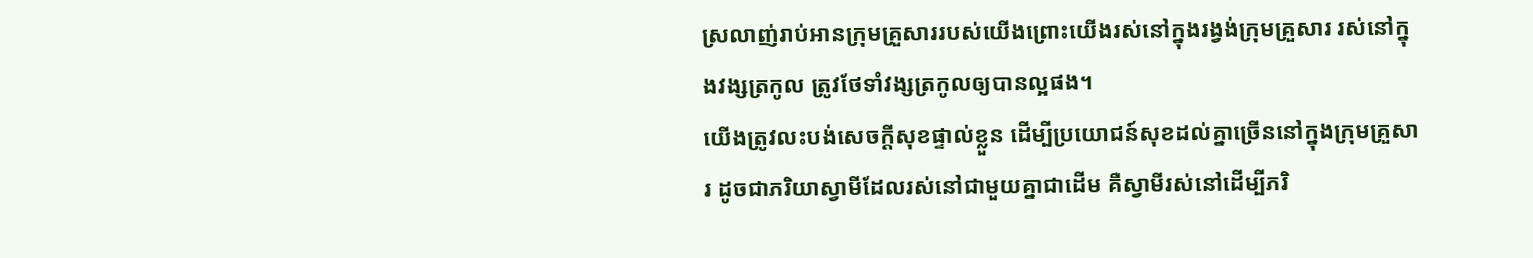ស្រលាញ់រាប់អានក្រុមគ្រួសាររបស់យើងព្រោះយើងរស់នៅក្នុងរង្វង់ក្រុមគ្រួសារ រស់នៅក្នុងវង្សត្រកូល ត្រូវថែទាំវង្សត្រកូលឲ្យបានល្អផង។
យើងត្រូវលះបង់សេចក្ដីសុខផ្ទាល់ខ្លួន ដើម្បីប្រយោជន៍សុខដល់គ្នាច្រើននៅក្នុងក្រុមគ្រួសារ ដូចជាភរិយាស្វាមីដែលរស់នៅជាមួយគ្នាជាដើម គឺស្វាមីរស់នៅដើម្បីភរិ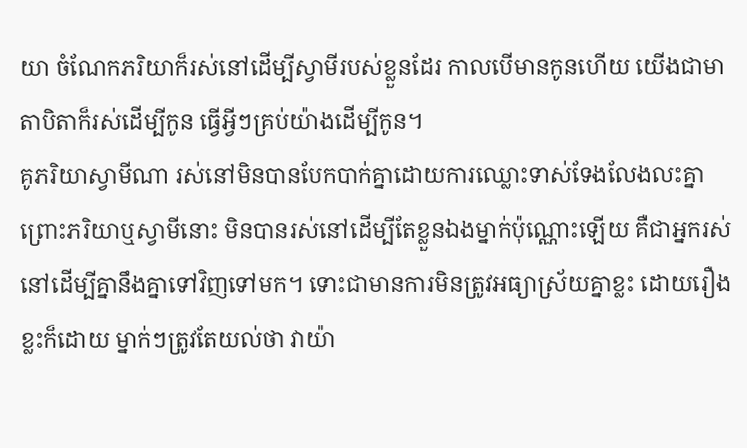យា ចំណែកភរិយាក៏រស់នៅដើម្បីស្វាមីរបស់ខ្លួនដែរ កាលបើមានកូនហើយ យើងជាមាតាបិតាក៏រស់ដើម្បីកូន ធ្វើអ្វីៗគ្រប់យ៉ាងដើម្បីកូន។
គូភរិយាស្វាមីណា រស់នៅមិនបានបែកបាក់គ្នាដោយការឈ្លោះទាស់ទែងលែងលះគ្នា ព្រោះភរិយាឬស្វាមីនោះ មិនបានរស់នៅដើម្បីតែខ្លួនឯងម្នាក់ប៉ុណ្ណោះឡើយ គឺជាអ្នករស់នៅដើម្បីគ្នានឹងគ្នាទៅវិញទៅមក។ ទោះជាមានការមិនត្រូវអធ្យាស្រ័យគ្នាខ្លះ ដោយរឿងខ្លះក៏ដោយ ម្នាក់ៗត្រូវតែយល់ថា វាយ៉ា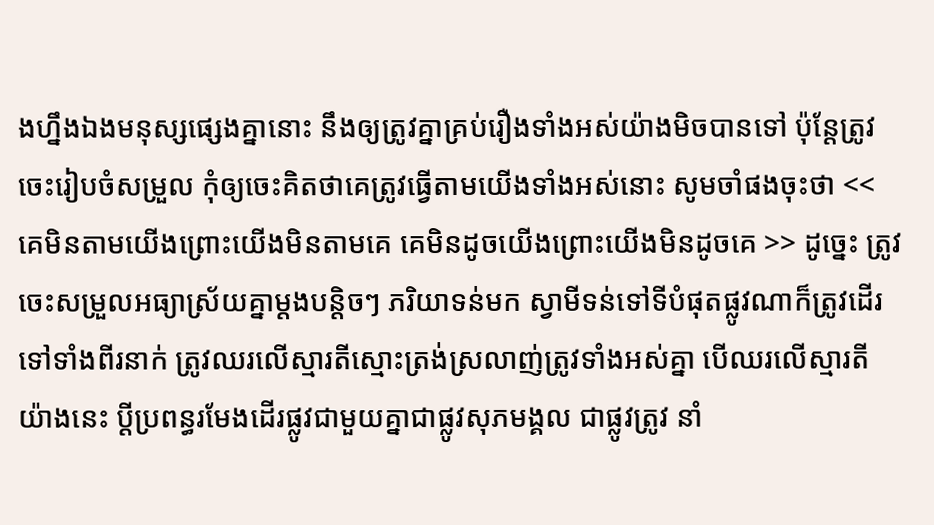ងហ្នឹងឯងមនុស្សផ្សេងគ្នានោះ នឹងឲ្យត្រូវគ្នាគ្រប់រឿងទាំងអស់យ៉ាងមិចបានទៅ ប៉ុន្តែត្រូវចេះរៀបចំសម្រួល កុំឲ្យចេះគិតថាគេត្រូវធ្វើតាមយើងទាំងអស់នោះ សូមចាំផងចុះថា << គេមិនតាមយើងព្រោះយើងមិនតាមគេ គេមិនដូចយើងព្រោះយើងមិនដូចគេ >> ដូច្នេះ ត្រូវចេះសម្រួលអធ្យាស្រ័យគ្នាម្ដងបន្តិចៗ ភរិយាទន់មក ស្វាមីទន់ទៅទីបំផុតផ្លូវណាក៏ត្រូវដើរទៅទាំងពីរនាក់ ត្រូវឈរលើស្មារតីស្មោះត្រង់ស្រលាញ់ត្រូវទាំងអស់គ្នា បើឈរលើស្មារតីយ៉ាងនេះ ប្ដីប្រពន្ធរមែងដើរផ្លូវជាមួយគ្នាជាផ្លូវសុភមង្គល ជាផ្លូវត្រូវ នាំ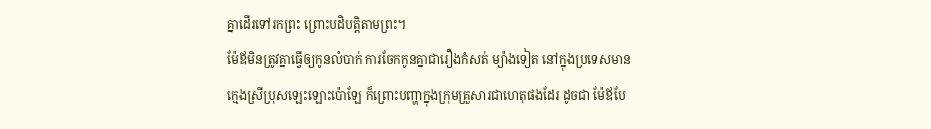គ្នាដើរទៅរកព្រះ ព្រោះបដិបត្តិតាមព្រះ។
ម៉ែឪមិនត្រូវគ្នាធ្វើឲ្យកូនលំបាក់ ការចែកកូនគ្នាជារឿងកំសត់ ម្យ៉ាងទៀត នៅក្នុងប្រទេសមានក្មេងស្រីប្រុសឡេះឡោះប៉ោឡែ ក៏ព្រោះបញ្ហាក្នុងក្រុមគ្រួសារជាហេតុផងដែរ ដូចជា ម៉ែឪបែ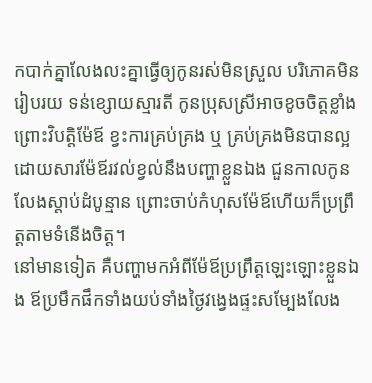កបាក់គ្នាលែងលះគ្នាធ្វើឲ្យកូនរស់មិនស្រួល បរិភោគមិនរៀបរយ ទន់ខ្សោយស្មារតី កូនប្រុសស្រីអាចខូចចិត្តខ្លាំងព្រោះវិបត្តិម៉ែឪ ខ្វះការគ្រប់គ្រង ឬ គ្រប់គ្រងមិនបានល្អដោយសារម៉ែឪរវល់ខ្វល់នឹងបញ្ហាខ្លួនឯង ជួនកាលកូនលែងស្ដាប់ដំបូន្មាន ព្រោះចាប់កំហុសម៉ែឪហើយក៏ប្រព្រឹត្តតាមទំនើងចិត្ត។
នៅមានទៀត គឺបញ្ហាមកអំពីម៉ែឪប្រព្រឹត្តឡេះឡោះខ្លួនឯង ឪប្រមឹកផឹកទាំងយប់ទាំងថ្ងៃវង្វេងផ្ទះសម្បែងលែង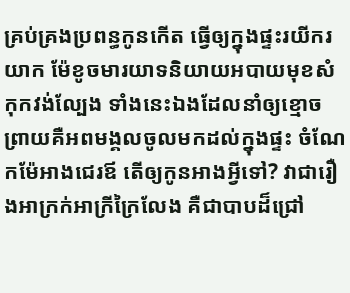គ្រប់គ្រងប្រពន្ធកូនកើត ធ្វើឲ្យក្នុងផ្ទះរយីករយាក ម៉ែខូចមារយាទនិយាយអបាយមុខសំកុកវង់ល្បែង ទាំងនេះឯងដែលនាំឲ្យខ្មោចព្រាយគឺអពមង្គលចូលមកដល់ក្នុងផ្ទះ ចំណែកម៉ែអាងជេរឪ តើឲ្យកូនអាងអ្វីទៅ? វាជារឿងអាក្រក់អាក្រីក្រៃលែង គឺជាបាបដ៏ជ្រៅ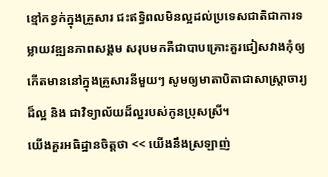ខ្មៅកខ្វក់ក្នុងគ្រួសារ ជះឥទ្ធិពលមិនល្អដល់ប្រទេសជាតិជាការទម្លាយវឌ្ឍនភាពសង្គម សរុបមកគឺជាបាបគ្រោះគួរជៀសវាងកុំឲ្យកើតមាននៅក្នុងគ្រួសារនីមួយៗ សូមឲ្យមាតាបិតាជាសាស្ត្រាចារ្យដ៏ល្អ និង ជាវិទ្យាល័យដ៏ល្អរបស់កូនប្រុសស្រី។
យើងគួរអធិដ្ឋានចិត្តថា << យើងនឹងស្រឡាញ់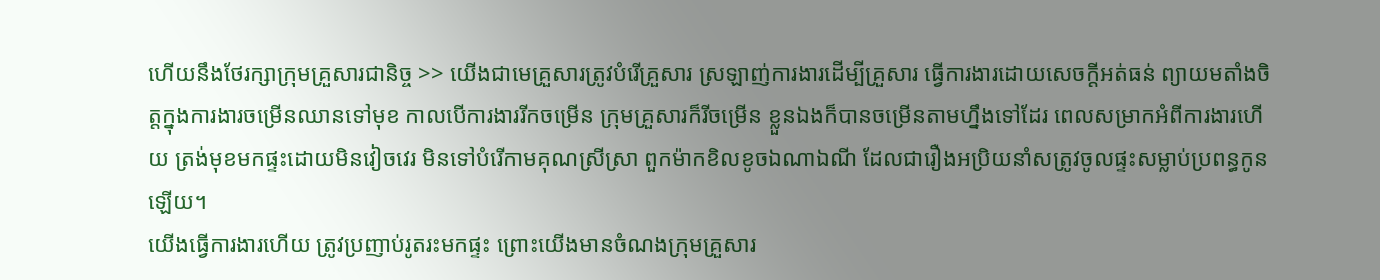ហើយនឹងថែរក្សាក្រុមគ្រួសារជានិច្ច >> យើងជាមេគ្រួសារត្រូវបំរើគ្រួសារ ស្រឡាញ់ការងារដើម្បីគ្រួសារ ធ្វើការងារដោយសេចក្ដីអត់ធន់ ព្យាយមតាំងចិត្តក្នុងការងារចម្រើនឈានទៅមុខ កាលបើការងាររីកចម្រើន ក្រុមគ្រួសារក៏រីចម្រើន ខ្លួនឯងក៏បានចម្រើនតាមហ្នឹងទៅដែរ ពេលសម្រាកអំពីការងារហើយ ត្រង់មុខមកផ្ទះដោយមិនវៀចវេរ មិនទៅបំរើកាមគុណស្រីស្រា ពួកម៉ាកខិលខូចឯណាឯណី ដែលជារឿងអប្រិយនាំសត្រូវចូលផ្ទះសម្លាប់ប្រពន្ធកូនឡើយ។
យើងធ្វើការងារហើយ ត្រូវប្រញាប់រូតរះមកផ្ទះ ព្រោះយើងមានចំណងក្រុមគ្រួសារ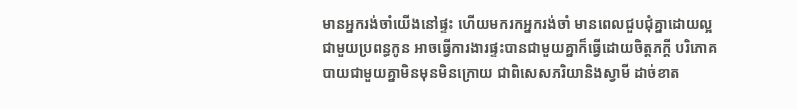មានអ្នករង់ចាំយើងនៅផ្ទះ ហើយមករកអ្នករង់ចាំ មានពេលជួបជុំគ្នាដោយល្អជាមួយប្រពន្ធកូន អាចធ្វើការងារផ្ទះបានជាមួយគ្នាក៏ធ្វើដោយចិត្តភក្ដី បរិភោគបាយជាមួយគ្នាមិនមុនមិនក្រោយ ជាពិសេសភរិយានិងស្វាមី ដាច់ខាត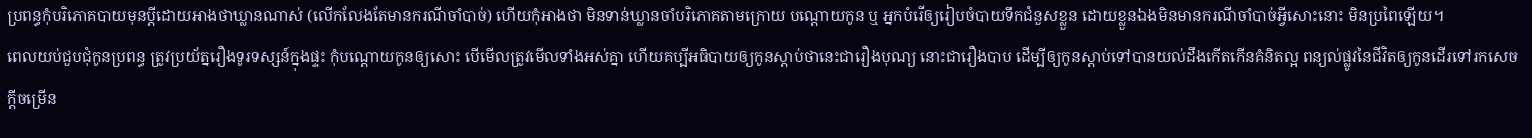ប្រពន្ធកុំបរិភោគបាយមុនប្ដីដោយអាងថាឃ្លានណាស់ (លើកលែងតែមានករណីចាំបាច់) ហើយកុំអាងថា មិនទាន់ឃ្លានចាំបរិភោគតាមក្រោយ បណ្ដោយកូន ឬ អ្នកបំរើឲ្យរៀបចំបាយទឹកជំនួសខ្លួន ដោយខ្លួនឯងមិនមានករណីចាំបាច់អ្វីសោះនោះ មិនប្រពៃឡើយ។
ពេលយប់ជួបជុំកូនប្រពន្ធ ត្រូវប្រយ័ត្នរឿងទូរទស្សន៍ក្នុងផ្ទះ កុំបណ្ដោយកូនឲ្យសោះ បើមើលត្រូវមើលទាំងអស់គ្នា ហើយគប្បីអធិបាយឲ្យកូនស្ដាប់ថានេះជារឿងបុណ្យ នោះជារឿងបាប ដើម្បីឲ្យកូនស្ដាប់ទៅបានយល់ដឹងកើតកើនគំនិតល្អ ពន្យល់ផ្លូវនៃជីវិតឲ្យកូនដើរទៅរកសេចក្ដីចម្រើន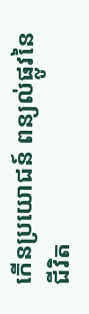កើនប្រយោជន៍ ពន្យល់ផ្លូវនៃជីវិត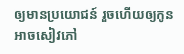ឲ្យមានប្រយោជន៍ រួចហើយឲ្យកូនអាចសៀវភៅ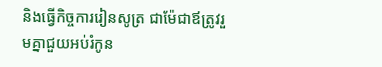និងធ្វើកិច្ចការរៀនសូត្រ ជាម៉ែជាឪត្រូវរួមគ្នាជួយអប់រំកូន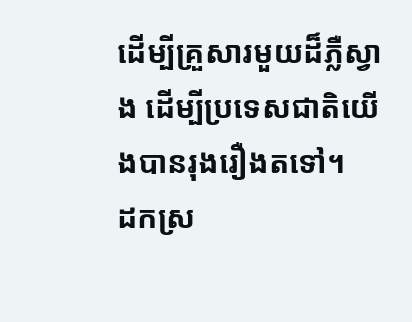ដើម្បីគ្រួសារមួយដ៏ភ្លឺស្វាង ដើម្បីប្រទេសជាតិយើងបានរុងរឿងតទៅ។
ដកស្រ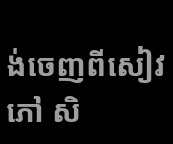ង់ចេញពីសៀវភៅ សិ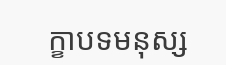ក្ខាបទមនុស្ស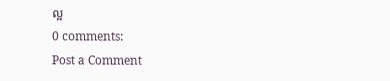ល្អ
0 comments:
Post a Comment